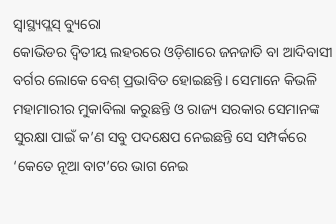ସ୍ୱାସ୍ଥ୍ୟପ୍ଲସ୍ ବ୍ୟୁରୋ
କୋଭିଡର ଦ୍ୱିତୀୟ ଲହରରେ ଓଡ଼ିଶାରେ ଜନଜାତି ବା ଆଦିବାସୀ ବର୍ଗର ଲୋକେ ବେଶ୍ ପ୍ରଭାବିତ ହୋଇଛନ୍ତି। ସେମାନେ କିଭଳି ମହାମାରୀର ମୁକାବିଲା କରୁଛନ୍ତି ଓ ରାଜ୍ୟ ସରକାର ସେମାନଙ୍କ ସୁରକ୍ଷା ପାଇଁ କ’ଣ ସବୁ ପଦକ୍ଷେପ ନେଇଛନ୍ତି ସେ ସମ୍ପର୍କରେ ‘କେତେ ନୂଆ ବାଟ’ରେ ଭାଗ ନେଇ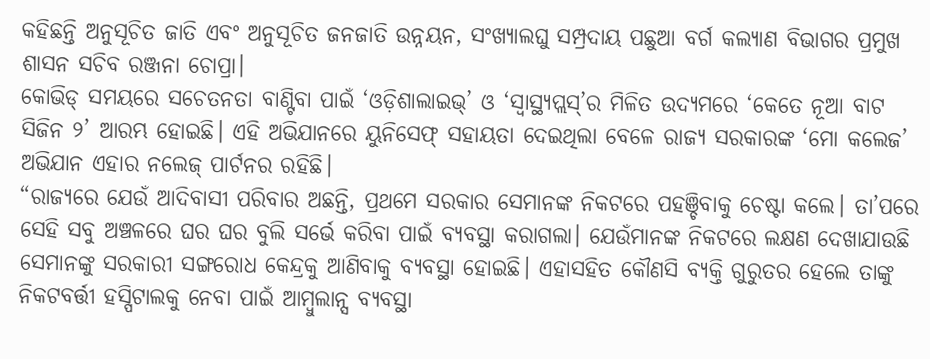କହିଛନ୍ତି ଅନୁସୂଚିତ ଜାତି ଏବଂ ଅନୁସୂଚିତ ଜନଜାତି ଉନ୍ନୟନ, ସଂଖ୍ୟାଲଘୁ ସମ୍ପ୍ରଦାୟ ପଛୁଆ ବର୍ଗ କଲ୍ୟାଣ ବିଭାଗର ପ୍ରମୁଖ ଶାସନ ସଚିବ ରଞ୍ଜନା ଚୋପ୍ରା।
କୋଭିଡ୍ ସମୟରେ ସଚେତନତା ବାଣ୍ଟିବା ପାଇଁ ‘ଓଡ଼ିଶାଲାଇଭ୍’ ଓ ‘ସ୍ୱାସ୍ଥ୍ୟପ୍ଲସ୍’ର ମିଳିତ ଉଦ୍ୟମରେ ‘କେତେ ନୂଆ ବାଟ ସିଜିନ ୨’ ଆରମ୍ଭ ହୋଇଛି। ଏହି ଅଭିଯାନରେ ୟୁନିସେଫ୍ ସହାୟତା ଦେଇଥିଲା ବେଳେ ରାଜ୍ୟ ସରକାରଙ୍କ ‘ମୋ କଲେଜ’ ଅଭିଯାନ ଏହାର ନଲେଜ୍ ପାର୍ଟନର ରହିଛି।
“ରାଜ୍ୟରେ ଯେଉଁ ଆଦିବାସୀ ପରିବାର ଅଛନ୍ତି, ପ୍ରଥମେ ସରକାର ସେମାନଙ୍କ ନିକଟରେ ପହଞ୍ଚିବାକୁ ଚେଷ୍ଟା କଲେ। ତା’ପରେ ସେହି ସବୁ ଅଞ୍ଚଳରେ ଘର ଘର ବୁଲି ସର୍ଭେ କରିବା ପାଇଁ ବ୍ୟବସ୍ଥା କରାଗଲା। ଯେଉଁମାନଙ୍କ ନିକଟରେ ଲକ୍ଷଣ ଦେଖାଯାଉଛି ସେମାନଙ୍କୁ ସରକାରୀ ସଙ୍ଗରୋଧ କେନ୍ଦ୍ରକୁ ଆଣିବାକୁ ବ୍ୟବସ୍ଥା ହୋଇଛି। ଏହାସହିତ କୌଣସି ବ୍ୟକ୍ତି ଗୁରୁତର ହେଲେ ତାଙ୍କୁ ନିକଟବର୍ତ୍ତୀ ହସ୍ପିଟାଲକୁ ନେବା ପାଇଁ ଆମ୍ବୁଲାନ୍ସ ବ୍ୟବସ୍ଥା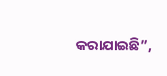କରାଯାଇଛି”,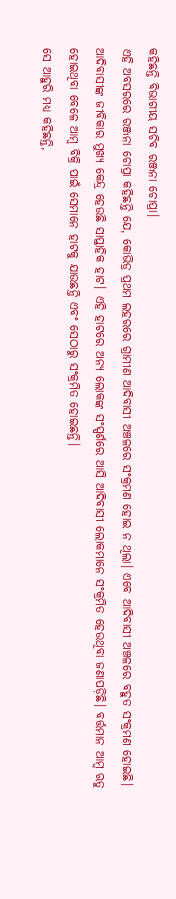କହିଛନ୍ତି ବିଭାଗୀୟ ସଚିବ ରଞ୍ଜନା ଚୋପ୍ରା।
ଏହି ଅବସରରେ ରଞ୍ଜନା ଚୋପ୍ରା କହିଛନ୍ତି ଯେ, କୋଭିଡ୍ର ପ୍ରଥମ ଲହରରେ ଗ୍ରାମୀଣ ଆଦିବାସୀ ଅଞ୍ଚଳରେ ସଂକ୍ରମଣ ହୋଇ ନ ଥିଲା। ଏବେ ଆଦିବାସୀ ଅଞ୍ଚଳରେ ବହୁତ ସଂକ୍ରମଣ ହୋଇଛି। ଆଦିବାସୀଙ୍କ ଜୀବିକାର ମୁଖ୍ୟ କେନ୍ଦ୍ର ହେଉଛି ସାପ୍ତାହିକ ହାଟ। ଏହି ହାଟରେ ଅନ୍ୟ ଲୋକଙ୍କ ସଂସ୍ପର୍ଶରେ ଆସି ଆଦିବାସୀ ଲୋକମାନେ ସଂକ୍ରମିତ ହେଉଥିବା ଜଣାପଡ଼ିଛି। ବର୍ତ୍ତମାନ ଆମ୍ବ ଋତୁ ହୋଇଥିବା ବେଳେ ଆମ୍ବ ବିକ୍ରି ପାଇଁ ସେମାନେ ହାଟକୁ ଯାଉଛନ୍ତି ଏବଂ ସେଠାରୁ ସଂକ୍ରମିତ ହୋଇଛନ୍ତି।
ସେ ଆହୁରି ମଧ୍ୟ କହିଛନ୍ତି,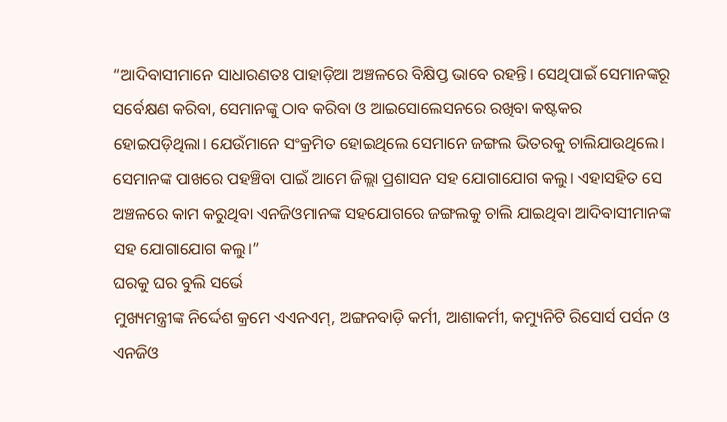“ଆଦିବାସୀମାନେ ସାଧାରଣତଃ ପାହାଡ଼ିଆ ଅଞ୍ଚଳରେ ବିକ୍ଷିପ୍ତ ଭାବେ ରହନ୍ତି। ସେଥିପାଇଁ ସେମାନଙ୍କରୂ ସର୍ବେକ୍ଷଣ କରିବା, ସେମାନଙ୍କୁ ଠାବ କରିବା ଓ ଆଇସୋଲେସନରେ ରଖିବା କଷ୍ଟକର ହୋଇପଡ଼ିଥିଲା। ଯେଉଁମାନେ ସଂକ୍ରମିତ ହୋଇଥିଲେ ସେମାନେ ଜଙ୍ଗଲ ଭିତରକୁ ଚାଲିଯାଉଥିଲେ। ସେମାନଙ୍କ ପାଖରେ ପହଞ୍ଚିବା ପାଇଁ ଆମେ ଜିଲ୍ଲା ପ୍ରଶାସନ ସହ ଯୋଗାଯୋଗ କଲୁ। ଏହାସହିତ ସେ ଅଞ୍ଚଳରେ କାମ କରୁଥିବା ଏନଜିଓମାନଙ୍କ ସହଯୋଗରେ ଜଙ୍ଗଲକୁ ଚାଲି ଯାଇଥିବା ଆଦିବାସୀମାନଙ୍କ ସହ ଯୋଗାଯୋଗ କଲୁ।”
ଘରକୁ ଘର ବୁଲି ସର୍ଭେ
ମୁଖ୍ୟମନ୍ତ୍ରୀଙ୍କ ନିର୍ଦ୍ଦେଶ କ୍ରମେ ଏଏନଏମ୍, ଅଙ୍ଗନବାଡ଼ି କର୍ମୀ, ଆଶାକର୍ମୀ, କମ୍ୟୁନିଟି ରିସୋର୍ସ ପର୍ସନ ଓ ଏନଜିଓ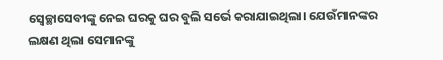ସ୍ୱେଚ୍ଛାସେବୀଙ୍କୁ ନେଇ ଘରକୁ ଘର ବୁଲି ସର୍ଭେ କରାଯାଇଥିଲା। ଯେଉଁମାନଙ୍କର ଲକ୍ଷଣ ଥିଲା ସେମାନଙ୍କୁ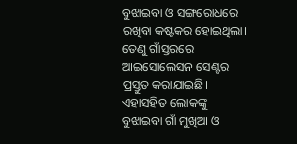ବୁଝାଇବା ଓ ସଙ୍ଗରୋଧରେ ରଖିବା କଷ୍ଟକର ହୋଇଥିଲା। ତେଣୁ ଗାଁସ୍ତରରେ ଆଇସୋଲେସନ ସେଣ୍ଟର ପ୍ରସ୍ତୁତ କରାଯାଇଛି। ଏହାସହିତ ଲୋକଙ୍କୁ ବୁଝାଇବା ଗାଁ ମୁଖିଆ ଓ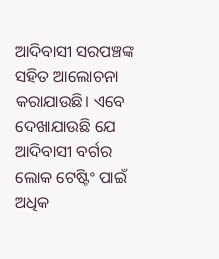ଆଦିବାସୀ ସରପଞ୍ଚଙ୍କ ସହିତ ଆଲୋଚନା କରାଯାଉଛି। ଏବେ ଦେଖାଯାଉଛି ଯେ ଆଦିବାସୀ ବର୍ଗର ଲୋକ ଟେଷ୍ଟିଂ ପାଇଁ ଅଧିକ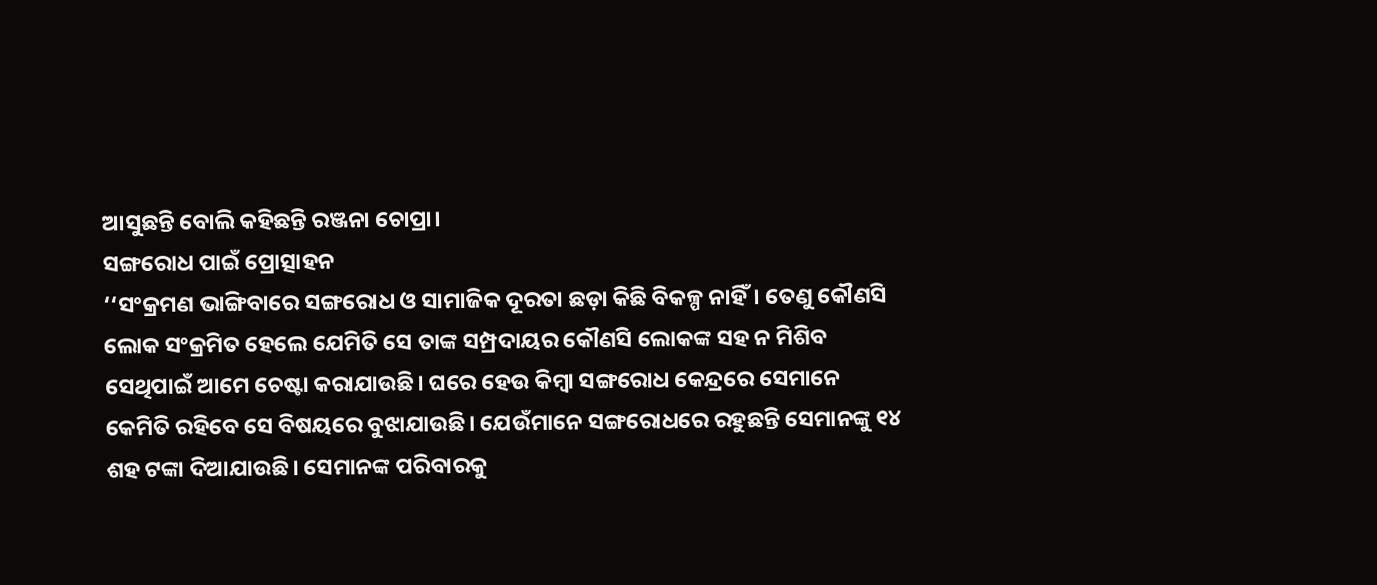ଆସୁଛନ୍ତି ବୋଲି କହିଛନ୍ତି ରଞ୍ଜନା ଚୋପ୍ରା।
ସଙ୍ଗରୋଧ ପାଇଁ ପ୍ରୋତ୍ସାହନ
‘‘ସଂକ୍ରମଣ ଭାଙ୍ଗିବାରେ ସଙ୍ଗରୋଧ ଓ ସାମାଜିକ ଦୂରତା ଛଡ଼ା କିଛି ବିକଳ୍ପ ନାହିଁ। ତେଣୁ କୌଣସି ଲୋକ ସଂକ୍ରମିତ ହେଲେ ଯେମିତି ସେ ତାଙ୍କ ସମ୍ପ୍ରଦାୟର କୌଣସି ଲୋକଙ୍କ ସହ ନ ମିଶିବ ସେଥିପାଇଁ ଆମେ ଚେଷ୍ଟା କରାଯାଉଛି। ଘରେ ହେଉ କିମ୍ବା ସଙ୍ଗରୋଧ କେନ୍ଦ୍ରରେ ସେମାନେ କେମିତି ରହିବେ ସେ ବିଷୟରେ ବୁଝାଯାଉଛି। ଯେଉଁମାନେ ସଙ୍ଗରୋଧରେ ରହୁଛନ୍ତି ସେମାନଙ୍କୁ ୧୪ ଶହ ଟଙ୍କା ଦିଆଯାଉଛି। ସେମାନଙ୍କ ପରିବାରକୁ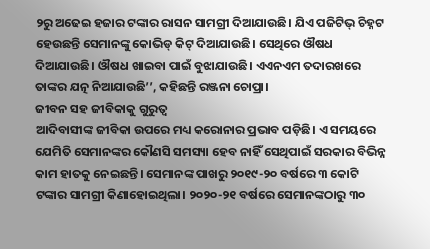୨ରୁ ଅଢେଇ ହଜାର ଟଙ୍କାର ରାସନ ସାମଗ୍ରୀ ଦିଆଯାଉଛି। ଯିଏ ପଜିଟିଭ୍ ଚିହ୍ନଟ ହେଉଛନ୍ତି ସେମାନଙ୍କୁ କୋଭିଡ୍ କିଟ୍ ଦିଆଯାଉଛି। ସେଥିରେ ଔଷଧ ଦିଆଯାଉଛି। ଔଷଧ ଖାଇବା ପାଇଁ ବୁଝାଯାଉଛି। ଏଏନଏମ ତଦାରଖରେ ତାଙ୍କର ଯତ୍ନ ନିଆଯାଉଛି’’, କହିଛନ୍ତି ରଞ୍ଜନା ଚୋପ୍ରା।
ଜୀବନ ସହ ଜୀବିକାକୁ ଗୁରୁତ୍ୱ
ଆଦିବାସୀଙ୍କ ଜୀବିକା ଉପରେ ମଧ୍ୟ କରୋନାର ପ୍ରଭାବ ପଡ଼ିଛି। ଏ ସମୟରେ ଯେମିତି ସେମାନଙ୍କର କୌଣସି ସମସ୍ୟା ହେବ ନାହିଁ ସେଥିପାଇଁ ସରକାର ବିଭିନ୍ନ କାମ ହାତକୁ ନେଇଛନ୍ତି। ସେମାନଙ୍କ ପାଖରୁ ୨୦୧୯-୨୦ ବର୍ଷରେ ୩ କୋଟି ଟଙ୍କାର ସାମଗ୍ରୀ କିଣାହୋଇଥିଲା। ୨୦୨୦-୨୧ ବର୍ଷରେ ସେମାନଙ୍କଠାରୁ ୩୦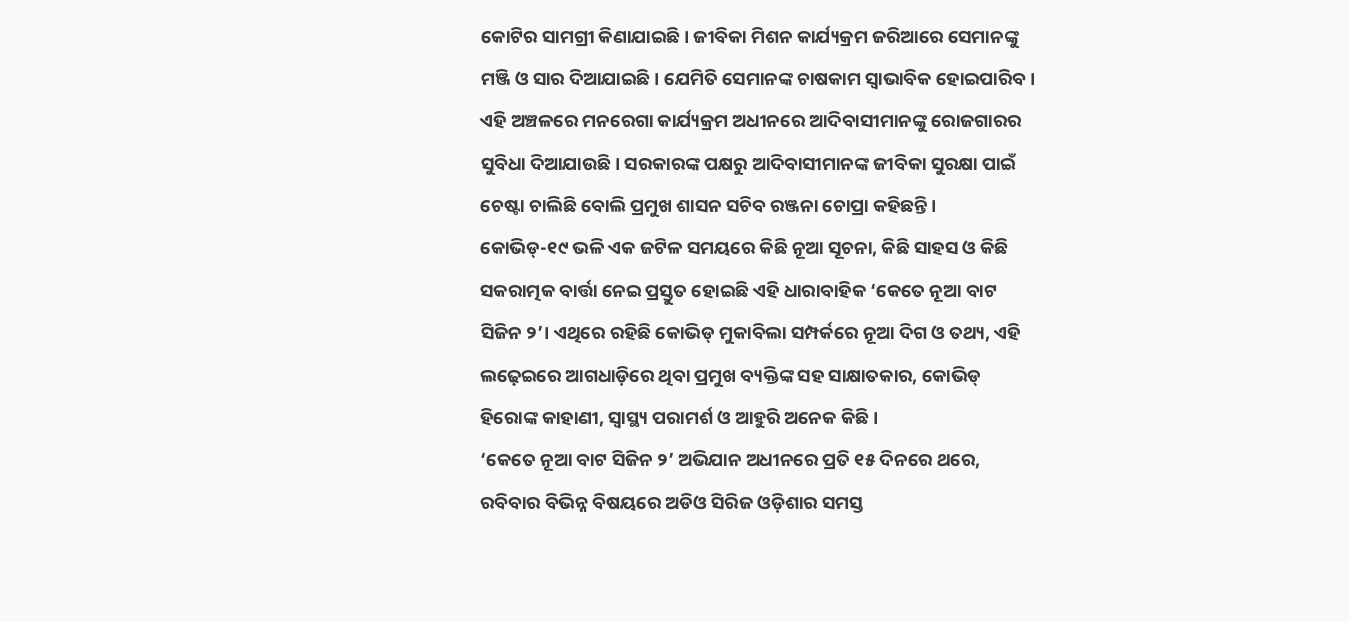କୋଟିର ସାମଗ୍ରୀ କିଣାଯାଇଛି। ଜୀବିକା ମିଶନ କାର୍ଯ୍ୟକ୍ରମ ଜରିଆରେ ସେମାନଙ୍କୁ ମଞ୍ଜି ଓ ସାର ଦିଆଯାଇଛି। ଯେମିତି ସେମାନଙ୍କ ଚାଷକାମ ସ୍ୱାଭାବିକ ହୋଇପାରିବ। ଏହି ଅଞ୍ଚଳରେ ମନରେଗା କାର୍ଯ୍ୟକ୍ରମ ଅଧୀନରେ ଆଦିବାସୀମାନଙ୍କୁ ରୋଜଗାରର ସୁବିଧା ଦିଆଯାଉଛି। ସରକାରଙ୍କ ପକ୍ଷରୁ ଆଦିବାସୀମାନଙ୍କ ଜୀବିକା ସୁରକ୍ଷା ପାଇଁ ଚେଷ୍ଟା ଚାଲିଛି ବୋଲି ପ୍ରମୁଖ ଶାସନ ସଚିବ ରଞ୍ଜନା ଚୋପ୍ରା କହିଛନ୍ତି।
କୋଭିଡ୍-୧୯ ଭଳି ଏକ ଜଟିଳ ସମୟରେ କିଛି ନୂଆ ସୂଚନା, କିଛି ସାହସ ଓ କିଛି ସକରାତ୍ମକ ବାର୍ତ୍ତା ନେଇ ପ୍ରସ୍ତୁତ ହୋଇଛି ଏହି ଧାରାବାହିକ ‘କେତେ ନୂଆ ବାଟ ସିଜିନ ୨’। ଏଥିରେ ରହିଛି କୋଭିଡ୍ ମୁକାବିଲା ସମ୍ପର୍କରେ ନୂଆ ଦିଗ ଓ ତଥ୍ୟ, ଏହି ଲଢ଼େଇରେ ଆଗଧାଡ଼ିରେ ଥିବା ପ୍ରମୁଖ ବ୍ୟକ୍ତିଙ୍କ ସହ ସାକ୍ଷାତକାର, କୋଭିଡ୍ ହିରୋଙ୍କ କାହାଣୀ, ସ୍ୱାସ୍ଥ୍ୟ ପରାମର୍ଶ ଓ ଆହୁରି ଅନେକ କିଛି।
‘କେତେ ନୂଆ ବାଟ ସିଜିନ ୨’ ଅଭିଯାନ ଅଧୀନରେ ପ୍ରତି ୧୫ ଦିନରେ ଥରେ, ରବିବାର ବିଭିନ୍ନ ବିଷୟରେ ଅଡିଓ ସିରିଜ ଓଡ଼ିଶାର ସମସ୍ତ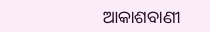ଆକାଶବାଣୀ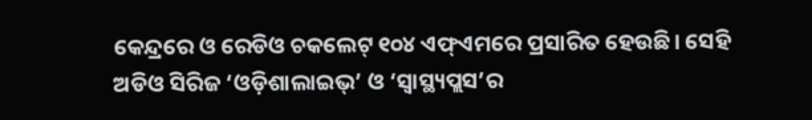କେନ୍ଦ୍ରରେ ଓ ରେଡିଓ ଚକଲେଟ୍ ୧୦୪ ଏଫ୍ଏମରେ ପ୍ରସାରିତ ହେଉଛି। ସେହି ଅଡିଓ ସିରିଜ ‘ଓଡ଼ିଶାଲାଇଭ୍’ ଓ ‘ସ୍ୱାସ୍ଥ୍ୟପ୍ଲସ’ର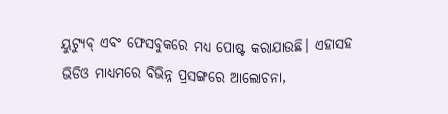ୟୁଟ୍ୟୁବ୍ ଏବଂ ଫେସବୁକରେ ମଧ୍ୟ ପୋଷ୍ଟ କରାଯାଉଛି। ଏହାସହ ଭିଡିଓ ମାଧ୍ୟମରେ ବିଭିନ୍ନ ପ୍ରସଙ୍ଗରେ ଆଲୋଚନା,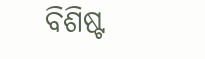ବିଶିଷ୍ଟ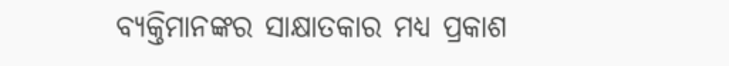ବ୍ୟକ୍ତିମାନଙ୍କର ସାକ୍ଷାତକାର ମଧ୍ୟ ପ୍ରକାଶ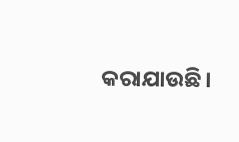କରାଯାଉଛି।